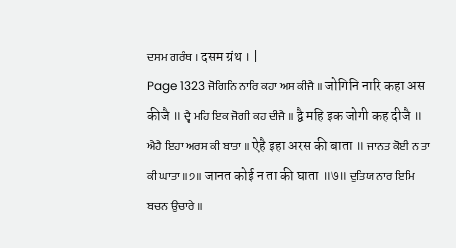ਦਸਮ ਗਰੰਥ । दसम ग्रंथ । |
Page 1323 ਜੋਗਿਨਿ ਨਾਰਿ ਕਹਾ ਅਸ ਕੀਜੈ ॥ जोगिनि नारि कहा अस कीजै ॥ ਦ੍ਵੈ ਮਹਿ ਇਕ ਜੋਗੀ ਕਹ ਦੀਜੈ ॥ द्वै महि इक जोगी कह दीजै ॥ ਐਹੈ ਇਹਾ ਅਰਸ ਕੀ ਬਾਤਾ ॥ ऐहै इहा अरस की बाता ॥ ਜਾਨਤ ਕੋਈ ਨ ਤਾ ਕੀ ਘਾਤਾ ॥੭॥ जानत कोई न ता की घाता ॥७॥ ਦੁਤਿਯ ਨਾਰ ਇਮਿ ਬਚਨ ਉਚਾਰੇ ॥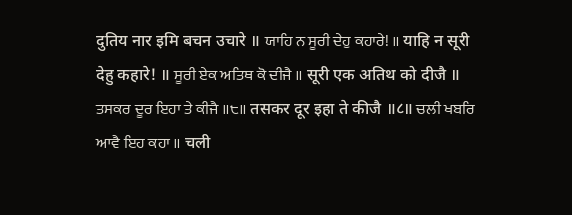दुतिय नार इमि बचन उचारे ॥ ਯਾਹਿ ਨ ਸੂਰੀ ਦੇਹੁ ਕਹਾਰੇ! ॥ याहि न सूरी देहु कहारे! ॥ ਸੂਰੀ ਏਕ ਅਤਿਥ ਕੋ ਦੀਜੈ ॥ सूरी एक अतिथ को दीजै ॥ ਤਸਕਰ ਦੂਰ ਇਹਾ ਤੇ ਕੀਜੈ ॥੮॥ तसकर दूर इहा ते कीजै ॥८॥ ਚਲੀ ਖਬਰਿ ਆਵੈ ਇਹ ਕਹਾ ॥ चली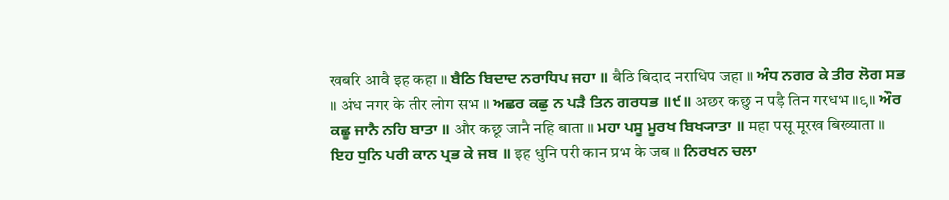खबरि आवै इह कहा ॥ ਬੈਠਿ ਬਿਦਾਦ ਨਰਾਧਿਪ ਜਹਾ ॥ बैठि बिदाद नराधिप जहा ॥ ਅੰਧ ਨਗਰ ਕੇ ਤੀਰ ਲੋਗ ਸਭ ॥ अंध नगर के तीर लोग सभ ॥ ਅਛਰ ਕਛੁ ਨ ਪੜੈ ਤਿਨ ਗਰਧਭ ॥੯॥ अछर कछु न पड़ै तिन गरधभ ॥९॥ ਔਰ ਕਛੂ ਜਾਨੈ ਨਹਿ ਬਾਤਾ ॥ और कछू जानै नहि बाता ॥ ਮਹਾ ਪਸੂ ਮੂਰਖ ਬਿਖ੍ਯਾਤਾ ॥ महा पसू मूरख बिख्याता ॥ ਇਹ ਧੁਨਿ ਪਰੀ ਕਾਨ ਪ੍ਰਭ ਕੇ ਜਬ ॥ इह धुनि परी कान प्रभ के जब ॥ ਨਿਰਖਨ ਚਲਾ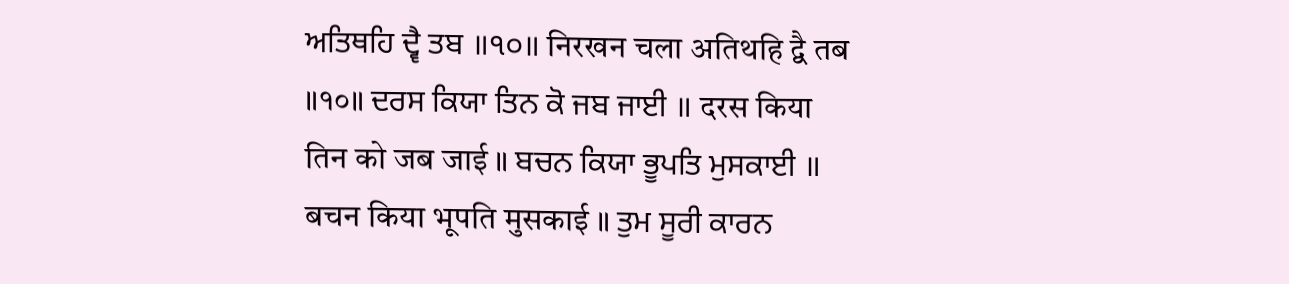ਅਤਿਥਹਿ ਦ੍ਵੈ ਤਬ ॥੧੦॥ निरखन चला अतिथहि द्वै तब ॥१०॥ ਦਰਸ ਕਿਯਾ ਤਿਨ ਕੋ ਜਬ ਜਾਈ ॥ दरस किया तिन को जब जाई ॥ ਬਚਨ ਕਿਯਾ ਭੂਪਤਿ ਮੁਸਕਾਈ ॥ बचन किया भूपति मुसकाई ॥ ਤੁਮ ਸੂਰੀ ਕਾਰਨ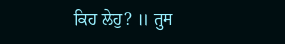ਕਿਹ ਲੇਹੁ? ॥ तुम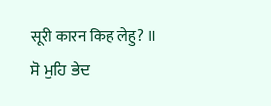सूरी कारन किह लेहु? ॥ ਸੋ ਮੁਹਿ ਭੇਦ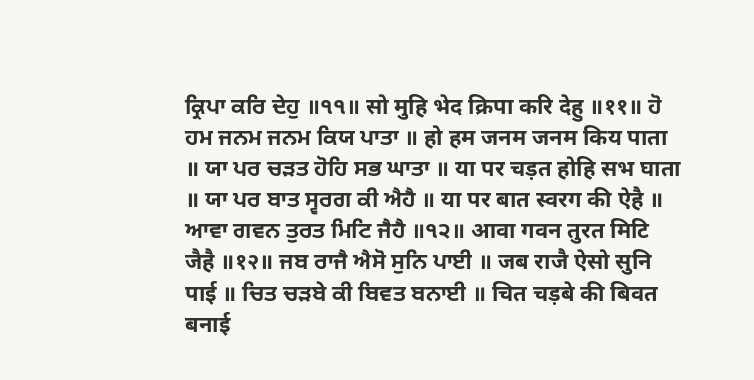ਕ੍ਰਿਪਾ ਕਰਿ ਦੇਹੁ ॥੧੧॥ सो मुहि भेद क्रिपा करि देहु ॥११॥ ਹੋ ਹਮ ਜਨਮ ਜਨਮ ਕਿਯ ਪਾਤਾ ॥ हो हम जनम जनम किय पाता ॥ ਯਾ ਪਰ ਚੜਤ ਹੋਹਿ ਸਭ ਘਾਤਾ ॥ या पर चड़त होहि सभ घाता ॥ ਯਾ ਪਰ ਬਾਤ ਸ੍ਵਰਗ ਕੀ ਐਹੈ ॥ या पर बात स्वरग की ऐहै ॥ ਆਵਾ ਗਵਨ ਤੁਰਤ ਮਿਟਿ ਜੈਹੈ ॥੧੨॥ आवा गवन तुरत मिटि जैहै ॥१२॥ ਜਬ ਰਾਜੈ ਐਸੋ ਸੁਨਿ ਪਾਈ ॥ जब राजै ऐसो सुनि पाई ॥ ਚਿਤ ਚੜਬੇ ਕੀ ਬਿਵਤ ਬਨਾਈ ॥ चित चड़बे की बिवत बनाई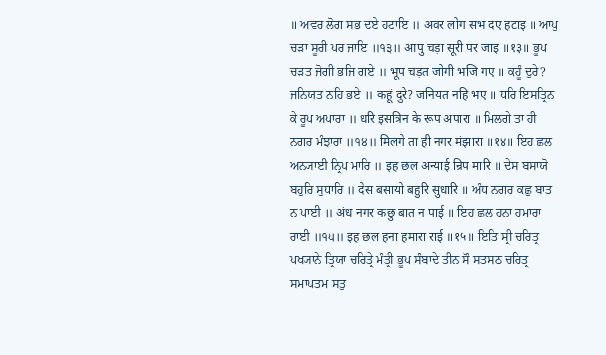॥ ਅਵਰ ਲੋਗ ਸਭ ਦਏ ਹਟਾਇ ॥ अवर लोग सभ दए हटाइ ॥ ਆਪੁ ਚੜਾ ਸੂਰੀ ਪਰ ਜਾਇ ॥੧੩॥ आपु चड़ा सूरी पर जाइ ॥१३॥ ਭੂਪ ਚੜਤ ਜੋਗੀ ਭਜਿ ਗਏ ॥ भूप चड़त जोगी भजि गए ॥ ਕਹੂੰ ਦੁਰੇ? ਜਨਿਯਤ ਨਹਿ ਭਏ ॥ कहूं दुरे? जनियत नहि भए ॥ ਧਰਿ ਇਸਤ੍ਰਿਨ ਕੇ ਰੂਪ ਅਪਾਰਾ ॥ धरि इसत्रिन के रूप अपारा ॥ ਮਿਲਗੇ ਤਾ ਹੀ ਨਗਰ ਮੰਝਾਰਾ ॥੧੪॥ मिलगे ता ही नगर मंझारा ॥१४॥ ਇਹ ਛਲ ਅਨ੍ਯਾਈ ਨ੍ਰਿਪ ਮਾਰਿ ॥ इह छल अन्याई न्रिप मारि ॥ ਦੇਸ ਬਸਾਯੋ ਬਹੁਰਿ ਸੁਧਾਰਿ ॥ देस बसायो बहुरि सुधारि ॥ ਅੰਧ ਨਗਰ ਕਛੁ ਬਾਤ ਨ ਪਾਈ ॥ अंध नगर कछु बात न पाई ॥ ਇਹ ਛਲ ਹਨਾ ਹਮਾਰਾ ਰਾਈ ॥੧੫॥ इह छल हना हमारा राई ॥१५॥ ਇਤਿ ਸ੍ਰੀ ਚਰਿਤ੍ਰ ਪਖ੍ਯਾਨੇ ਤ੍ਰਿਯਾ ਚਰਿਤ੍ਰੇ ਮੰਤ੍ਰੀ ਭੂਪ ਸੰਬਾਦੇ ਤੀਨ ਸੌ ਸਤਸਠ ਚਰਿਤ੍ਰ ਸਮਾਪਤਮ ਸਤੁ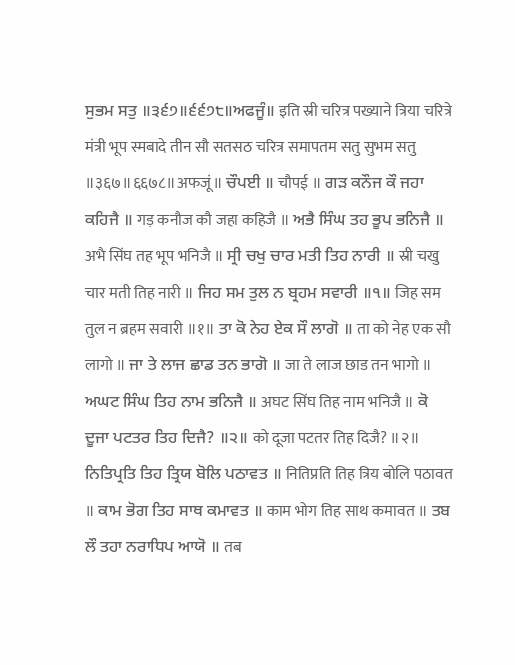ਸੁਭਮ ਸਤੁ ॥੩੬੭॥੬੬੭੮॥ਅਫਜੂੰ॥ इति स्री चरित्र पख्याने त्रिया चरित्रे मंत्री भूप स्मबादे तीन सौ सतसठ चरित्र समापतम सतु सुभम सतु ॥३६७॥६६७८॥अफजूं॥ ਚੌਪਈ ॥ चौपई ॥ ਗੜ ਕਨੌਜ ਕੌ ਜਹਾ ਕਹਿਜੈ ॥ गड़ कनौज कौ जहा कहिजै ॥ ਅਭੈ ਸਿੰਘ ਤਹ ਭੂਪ ਭਨਿਜੈ ॥ अभै सिंघ तह भूप भनिजै ॥ ਸ੍ਰੀ ਚਖੁ ਚਾਰ ਮਤੀ ਤਿਹ ਨਾਰੀ ॥ स्री चखु चार मती तिह नारी ॥ ਜਿਹ ਸਮ ਤੁਲ ਨ ਬ੍ਰਹਮ ਸਵਾਰੀ ॥੧॥ जिह सम तुल न ब्रहम सवारी ॥१॥ ਤਾ ਕੋ ਨੇਹ ਏਕ ਸੌ ਲਾਗੋ ॥ ता को नेह एक सौ लागो ॥ ਜਾ ਤੇ ਲਾਜ ਛਾਡ ਤਨ ਭਾਗੋ ॥ जा ते लाज छाड तन भागो ॥ ਅਘਟ ਸਿੰਘ ਤਿਹ ਨਾਮ ਭਨਿਜੈ ॥ अघट सिंघ तिह नाम भनिजै ॥ ਕੋ ਦੂਜਾ ਪਟਤਰ ਤਿਹ ਦਿਜੈ? ॥੨॥ को दूजा पटतर तिह दिजै? ॥२॥ ਨਿਤਿਪ੍ਰਤਿ ਤਿਹ ਤ੍ਰਿਯ ਬੋਲਿ ਪਠਾਵਤ ॥ नितिप्रति तिह त्रिय बोलि पठावत ॥ ਕਾਮ ਭੋਗ ਤਿਹ ਸਾਥ ਕਮਾਵਤ ॥ काम भोग तिह साथ कमावत ॥ ਤਬ ਲੌ ਤਹਾ ਨਰਾਧਿਪ ਆਯੋ ॥ तब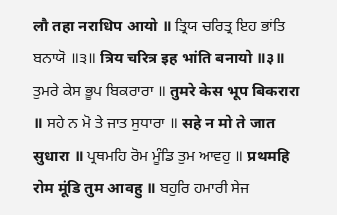लौ तहा नराधिप आयो ॥ ਤ੍ਰਿਯ ਚਰਿਤ੍ਰ ਇਹ ਭਾਂਤਿ ਬਨਾਯੋ ॥੩॥ त्रिय चरित्र इह भांति बनायो ॥३॥ ਤੁਮਰੇ ਕੇਸ ਭੂਪ ਬਿਕਰਾਰਾ ॥ तुमरे केस भूप बिकरारा ॥ ਸਹੇ ਨ ਮੋ ਤੇ ਜਾਤ ਸੁਧਾਰਾ ॥ सहे न मो ते जात सुधारा ॥ ਪ੍ਰਥਮਹਿ ਰੋਮ ਮੂੰਡਿ ਤੁਮ ਆਵਹੁ ॥ प्रथमहि रोम मूंडि तुम आवहु ॥ ਬਹੁਰਿ ਹਮਾਰੀ ਸੇਜ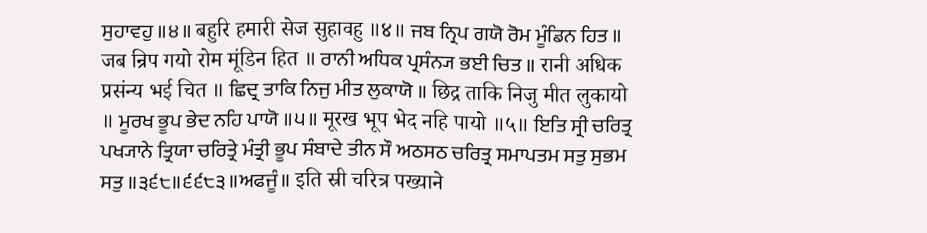ਸੁਹਾਵਹੁ ॥੪॥ बहुरि हमारी सेज सुहावहु ॥४॥ ਜਬ ਨ੍ਰਿਪ ਗਯੋ ਰੋਮ ਮੂੰਡਿਨ ਹਿਤ ॥ जब न्रिप गयो रोम मूंडिन हित ॥ ਰਾਨੀ ਅਧਿਕ ਪ੍ਰਸੰਨ੍ਯ ਭਈ ਚਿਤ ॥ रानी अधिक प्रसंन्य भई चित ॥ ਛਿਦ੍ਰ ਤਾਕਿ ਨਿਜੁ ਮੀਤ ਲੁਕਾਯੋ ॥ छिद्र ताकि निजु मीत लुकायो ॥ ਮੂਰਖ ਭੂਪ ਭੇਦ ਨਹਿ ਪਾਯੋ ॥੫॥ मूरख भूप भेद नहि पायो ॥५॥ ਇਤਿ ਸ੍ਰੀ ਚਰਿਤ੍ਰ ਪਖ੍ਯਾਨੇ ਤ੍ਰਿਯਾ ਚਰਿਤ੍ਰੇ ਮੰਤ੍ਰੀ ਭੂਪ ਸੰਬਾਦੇ ਤੀਨ ਸੌ ਅਠਸਠ ਚਰਿਤ੍ਰ ਸਮਾਪਤਮ ਸਤੁ ਸੁਭਮ ਸਤੁ ॥੩੬੮॥੬੬੮੩॥ਅਫਜੂੰ॥ इति स्री चरित्र पख्याने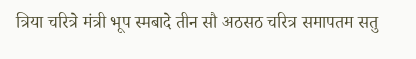त्रिया चरित्रे मंत्री भूप स्मबादे तीन सौ अठसठ चरित्र समापतम सतु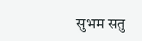सुभम सतु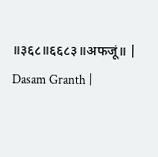॥३६८॥६६८३॥अफजूं॥ |
Dasam Granth |